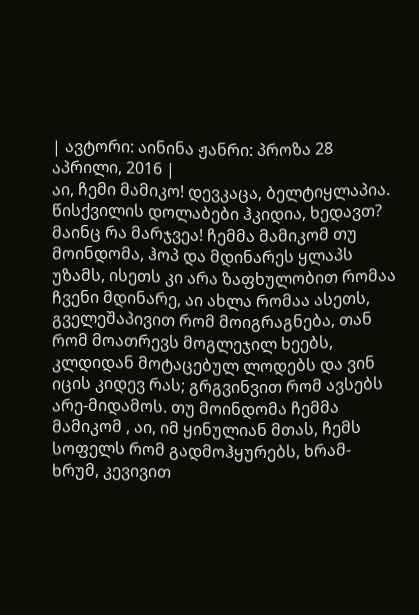| ავტორი: აინინა ჟანრი: პროზა 28 აპრილი, 2016 |
აი, ჩემი მამიკო! დევკაცა, ბელტიყლაპია. წისქვილის დოლაბები ჰკიდია, ხედავთ? მაინც რა მარჯვეა! ჩემმა მამიკომ თუ მოინდომა, ჰოპ და მდინარეს ყლაპს უზამს, ისეთს კი არა ზაფხულობით რომაა ჩვენი მდინარე, აი ახლა რომაა ასეთს, გველეშაპივით რომ მოიგრაგნება, თან რომ მოათრევს მოგლეჯილ ხეებს, კლდიდან მოტაცებულ ლოდებს და ვინ იცის კიდევ რას; გრგვინვით რომ ავსებს არე-მიდამოს. თუ მოინდომა ჩემმა მამიკომ , აი, იმ ყინულიან მთას, ჩემს სოფელს რომ გადმოჰყურებს, ხრამ-ხრუმ, კევივით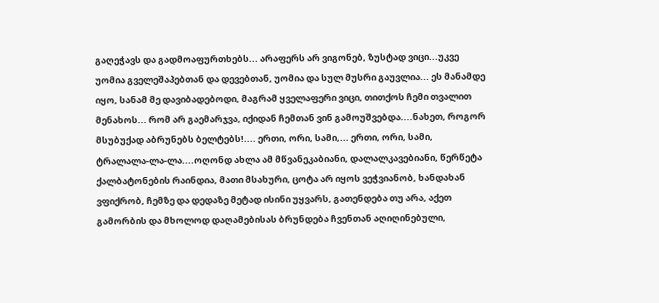გაღეჭავს და გადმოაფურთხებს... არაფერს არ ვიგონებ, ზუსტად ვიცი...უკვე უომია გველეშაპებთან და დევებთან, უომია და სულ მუსრი გაუვლია... ეს მანამდე იყო, სანამ მე დავიბადებოდი, მაგრამ ყველაფერი ვიცი, თითქოს ჩემი თვალით მენახოს... რომ არ გაემარჯვა, იქიდან ჩემთან ვინ გამოუშვებდა....ნახეთ, როგორ მსუბუქად აბრუნებს ბელტებს!.... ერთი, ორი, სამი,... ერთი, ორი, სამი, ტრალალა-ლა-ლა....ოღონდ ახლა ამ მწვანეკაბიანი, დალალკავებიანი, წერწეტა ქალბატონების რაინდია, მათი მსახური, ცოტა არ იყოს ვეჭვიანობ, ხანდახან ვფიქრობ, ჩემზე და დედაზე მეტად ისინი უყვარს, გათენდება თუ არა, აქეთ გამორბის და მხოლოდ დაღამებისას ბრუნდება ჩვენთან აღიღინებული,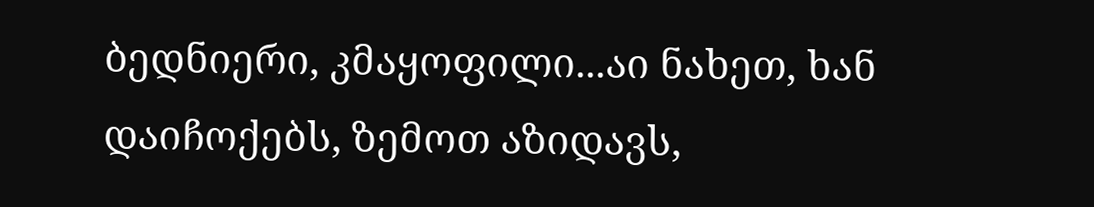ბედნიერი, კმაყოფილი...აი ნახეთ, ხან დაიჩოქებს, ზემოთ აზიდავს,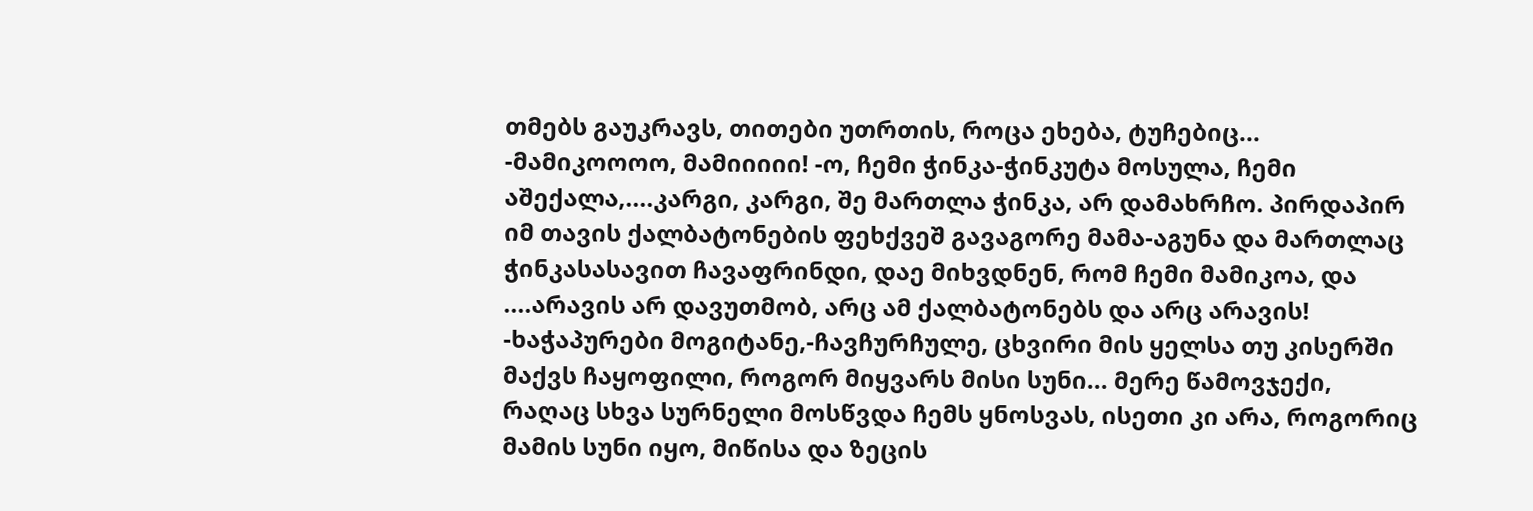თმებს გაუკრავს, თითები უთრთის, როცა ეხება, ტუჩებიც... -მამიკოოოო, მამიიიიი! -ო, ჩემი ჭინკა-ჭინკუტა მოსულა, ჩემი აშექალა,....კარგი, კარგი, შე მართლა ჭინკა, არ დამახრჩო. პირდაპირ იმ თავის ქალბატონების ფეხქვეშ გავაგორე მამა-აგუნა და მართლაც ჭინკასასავით ჩავაფრინდი, დაე მიხვდნენ, რომ ჩემი მამიკოა, და ....არავის არ დავუთმობ, არც ამ ქალბატონებს და არც არავის! -ხაჭაპურები მოგიტანე,-ჩავჩურჩულე, ცხვირი მის ყელსა თუ კისერში მაქვს ჩაყოფილი, როგორ მიყვარს მისი სუნი... მერე წამოვჯექი, რაღაც სხვა სურნელი მოსწვდა ჩემს ყნოსვას, ისეთი კი არა, როგორიც მამის სუნი იყო, მიწისა და ზეცის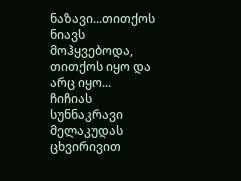ნაზავი...თითქოს ნიავს მოჰყვებოდა, თითქოს იყო და არც იყო... ჩიჩიას სუნნაკრავი მელაკუდას ცხვირივით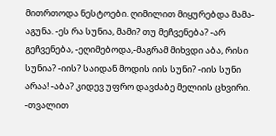მითრთოდა ნესტოები. ღიმილით მიყურებდა მამა-აგუნა. -ეს რა სუნია, მამი? თუ მეჩვენება? -არ გეჩვენება, -ეღიმებოდა,-მაგრამ მიხვდი აბა, რისი სუნია? -იის? საიდან მოდის იის სუნი? -იის სუნი არაა! -აბა? კიდევ უფრო დავძაბე მელიის ცხვირი. -თვალით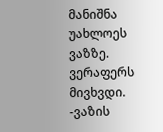მანიშნა უახლოეს ვაზზე. ვერაფერს მივხვდი. -ვაზის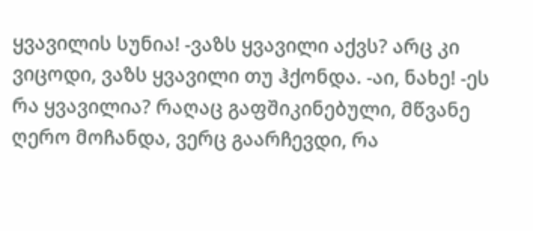ყვავილის სუნია! -ვაზს ყვავილი აქვს? არც კი ვიცოდი, ვაზს ყვავილი თუ ჰქონდა. -აი, ნახე! -ეს რა ყვავილია? რაღაც გაფშიკინებული, მწვანე ღერო მოჩანდა, ვერც გაარჩევდი, რა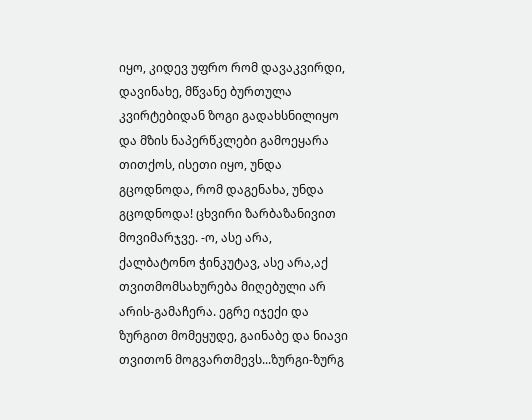იყო, კიდევ უფრო რომ დავაკვირდი, დავინახე, მწვანე ბურთულა კვირტებიდან ზოგი გადახსნილიყო და მზის ნაპერწკლები გამოეყარა თითქოს, ისეთი იყო, უნდა გცოდნოდა, რომ დაგენახა, უნდა გცოდნოდა! ცხვირი ზარბაზანივით მოვიმარჯვე. -ო, ასე არა, ქალბატონო ჭინკუტავ, ასე არა,აქ თვითმომსახურება მიღებული არ არის-გამაჩერა. ეგრე იჯექი და ზურგით მომეყუდე, გაინაბე და ნიავი თვითონ მოგვართმევს...ზურგი-ზურგ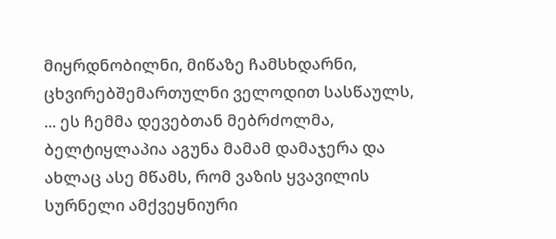მიყრდნობილნი, მიწაზე ჩამსხდარნი, ცხვირებშემართულნი ველოდით სასწაულს, ... ეს ჩემმა დევებთან მებრძოლმა, ბელტიყლაპია აგუნა მამამ დამაჯერა და ახლაც ასე მწამს, რომ ვაზის ყვავილის სურნელი ამქვეყნიური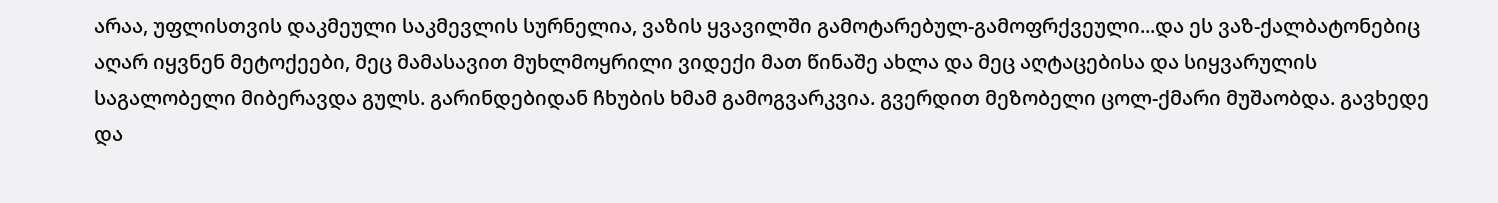არაა, უფლისთვის დაკმეული საკმევლის სურნელია, ვაზის ყვავილში გამოტარებულ-გამოფრქვეული...და ეს ვაზ-ქალბატონებიც აღარ იყვნენ მეტოქეები, მეც მამასავით მუხლმოყრილი ვიდექი მათ წინაშე ახლა და მეც აღტაცებისა და სიყვარულის საგალობელი მიბერავდა გულს. გარინდებიდან ჩხუბის ხმამ გამოგვარკვია. გვერდით მეზობელი ცოლ-ქმარი მუშაობდა. გავხედე და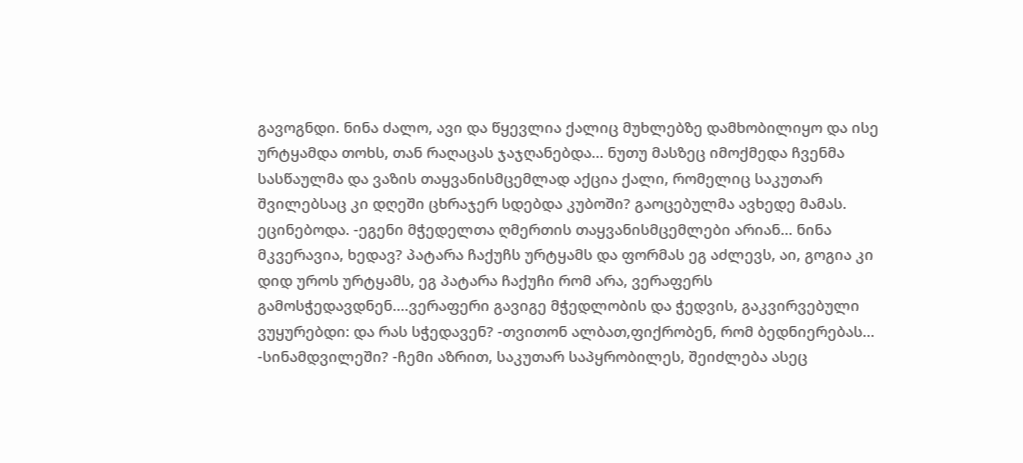გავოგნდი. ნინა ძალო, ავი და წყევლია ქალიც მუხლებზე დამხობილიყო და ისე ურტყამდა თოხს, თან რაღაცას ჯაჯღანებდა... ნუთუ მასზეც იმოქმედა ჩვენმა სასწაულმა და ვაზის თაყვანისმცემლად აქცია ქალი, რომელიც საკუთარ შვილებსაც კი დღეში ცხრაჯერ სდებდა კუბოში? გაოცებულმა ავხედე მამას. ეცინებოდა. -ეგენი მჭედელთა ღმერთის თაყვანისმცემლები არიან... ნინა მკვერავია, ხედავ? პატარა ჩაქუჩს ურტყამს და ფორმას ეგ აძლევს, აი, გოგია კი დიდ უროს ურტყამს, ეგ პატარა ჩაქუჩი რომ არა, ვერაფერს გამოსჭედავდნენ....ვერაფერი გავიგე მჭედლობის და ჭედვის, გაკვირვებული ვუყურებდი: და რას სჭედავენ? -თვითონ ალბათ,ფიქრობენ, რომ ბედნიერებას... -სინამდვილეში? -ჩემი აზრით, საკუთარ საპყრობილეს, შეიძლება ასეც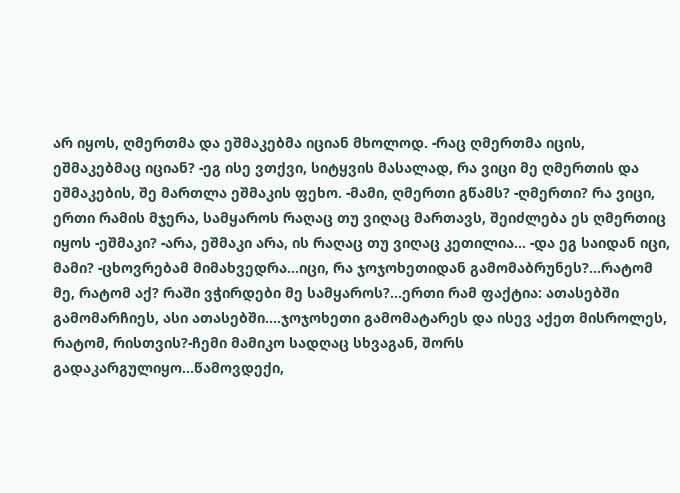არ იყოს, ღმერთმა და ეშმაკებმა იციან მხოლოდ. -რაც ღმერთმა იცის, ეშმაკებმაც იციან? -ეგ ისე ვთქვი, სიტყვის მასალად, რა ვიცი მე ღმერთის და ეშმაკების, შე მართლა ეშმაკის ფეხო. -მამი, ღმერთი გწამს? -ღმერთი? რა ვიცი, ერთი რამის მჯერა, სამყაროს რაღაც თუ ვიღაც მართავს, შეიძლება ეს ღმერთიც იყოს -ეშმაკი? -არა, ეშმაკი არა, ის რაღაც თუ ვიღაც კეთილია... -და ეგ საიდან იცი, მამი? -ცხოვრებამ მიმახვედრა...იცი, რა ჯოჯოხეთიდან გამომაბრუნეს?...რატომ მე, რატომ აქ? რაში ვჭირდები მე სამყაროს?...ერთი რამ ფაქტია: ათასებში გამომარჩიეს, ასი ათასებში....ჯოჯოხეთი გამომატარეს და ისევ აქეთ მისროლეს, რატომ, რისთვის?-ჩემი მამიკო სადღაც სხვაგან, შორს გადაკარგულიყო...წამოვდექი,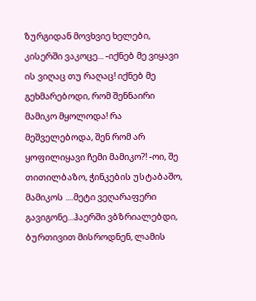ზურგიდან მოვხვიე ხელები, კისერში ვაკოცე... -იქნებ მე ვიყავი ის ვიღაც თუ რაღაც! იქნებ მე გეხმარებოდი, რომ შენნაირი მამიკო მყოლოდა! რა მეშველებოდა, შენ რომ არ ყოფილიყავი ჩემი მამიკო?! -ოი, შე თითილბაზო, ჭინკების უსტაბაშო, მამიკოს ....მეტი ვეღარაფერი გავიგონე...ჰაერში ვბზრიალებდი, ბურთივით მისროდნენ, ლამის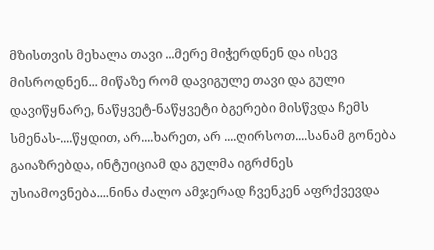მზისთვის მეხალა თავი ...მერე მიჭერდნენ და ისევ მისროდნენ... მიწაზე რომ დავიგულე თავი და გული დავიწყნარე, ნაწყვეტ-ნაწყვეტი ბგერები მისწვდა ჩემს სმენას-....წყდით, არ....ხარეთ, არ ....ღირსოთ....სანამ გონება გაიაზრებდა, ინტუიციამ და გულმა იგრძნეს უსიამოვნება....ნინა ძალო ამჯერად ჩვენკენ აფრქვევდა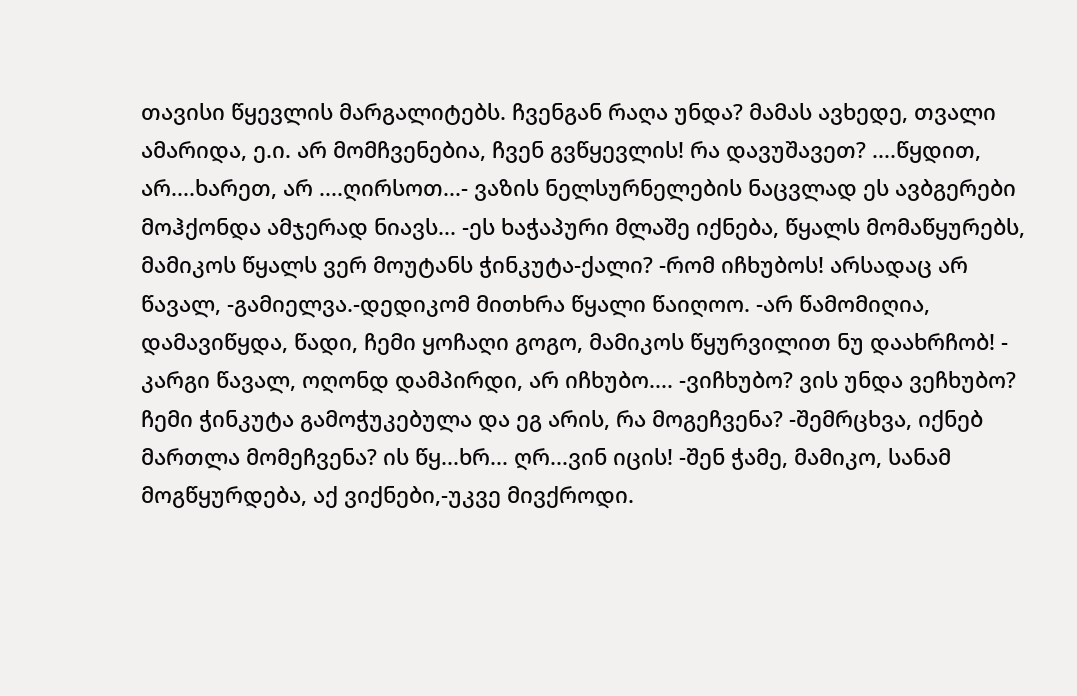თავისი წყევლის მარგალიტებს. ჩვენგან რაღა უნდა? მამას ავხედე, თვალი ამარიდა, ე.ი. არ მომჩვენებია, ჩვენ გვწყევლის! რა დავუშავეთ? ....წყდით, არ....ხარეთ, არ ....ღირსოთ...- ვაზის ნელსურნელების ნაცვლად ეს ავბგერები მოჰქონდა ამჯერად ნიავს... -ეს ხაჭაპური მლაშე იქნება, წყალს მომაწყურებს, მამიკოს წყალს ვერ მოუტანს ჭინკუტა-ქალი? -რომ იჩხუბოს! არსადაც არ წავალ, -გამიელვა.-დედიკომ მითხრა წყალი წაიღოო. -არ წამომიღია, დამავიწყდა, წადი, ჩემი ყოჩაღი გოგო, მამიკოს წყურვილით ნუ დაახრჩობ! - კარგი წავალ, ოღონდ დამპირდი, არ იჩხუბო.... -ვიჩხუბო? ვის უნდა ვეჩხუბო? ჩემი ჭინკუტა გამოჭუკებულა და ეგ არის, რა მოგეჩვენა? -შემრცხვა, იქნებ მართლა მომეჩვენა? ის წყ...ხრ... ღრ...ვინ იცის! -შენ ჭამე, მამიკო, სანამ მოგწყურდება, აქ ვიქნები,-უკვე მივქროდი.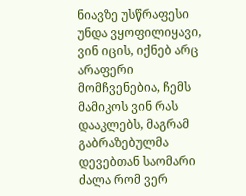ნიავზე უსწრაფესი უნდა ვყოფილიყავი, ვინ იცის, იქნებ არც არაფერი მომჩვენებია, ჩემს მამიკოს ვინ რას დააკლებს, მაგრამ გაბრაზებულმა დევებთან საომარი ძალა რომ ვერ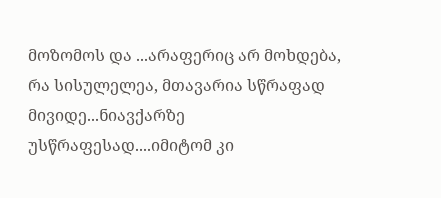მოზომოს და ...არაფერიც არ მოხდება, რა სისულელეა, მთავარია სწრაფად მივიდე...ნიავქარზე უსწრაფესად....იმიტომ კი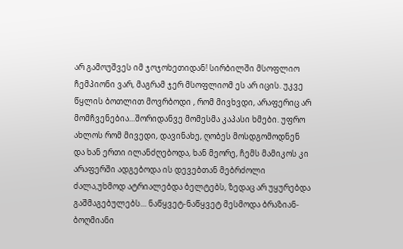არ გამოუშვეს იმ ჯოჯოხეთიდან! სირბილში მსოფლიო ჩემპიონი ვარ, მაგრამ ჯერ მსოფლიომ ეს არ იცის. უკვე წყლის ბოთლით მოვრბოდი , რომ მივხვდი, არაფერიც არ მომჩვენებია...შორიდანვე მომესმა კაპასი ხმები. უფრო ახლოს რომ მივედი, დავინახე, ღობეს მოსდგომოდნენ და ხან ერთი ილანძღებოდა, ხან მეორე, ჩემს მამიკოს კი არაფერში ადგებოდა ის დევებთან მებრძოლი ძალა,უხმოდ ატრიალებდა ბელტებს, ზედაც არ უყურებდა გაშმაგებულებს... ნაწყვეტ-ნაწყვეტ მესმოდა ბრაზიან-ბოღმიანი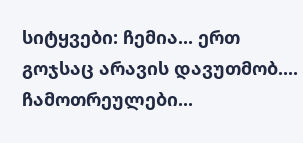სიტყვები: ჩემია... ერთ გოჯსაც არავის დავუთმობ.... ჩამოთრეულები...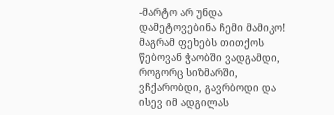-მარტო არ უნდა დამეტოვებინა ჩემი მამიკო! მაგრამ ფეხებს თითქოს წებოვან ჭაობში ვადგამდი, როგორც სიზმარში, ვჩქარობდი, გავრბოდი და ისევ იმ ადგილას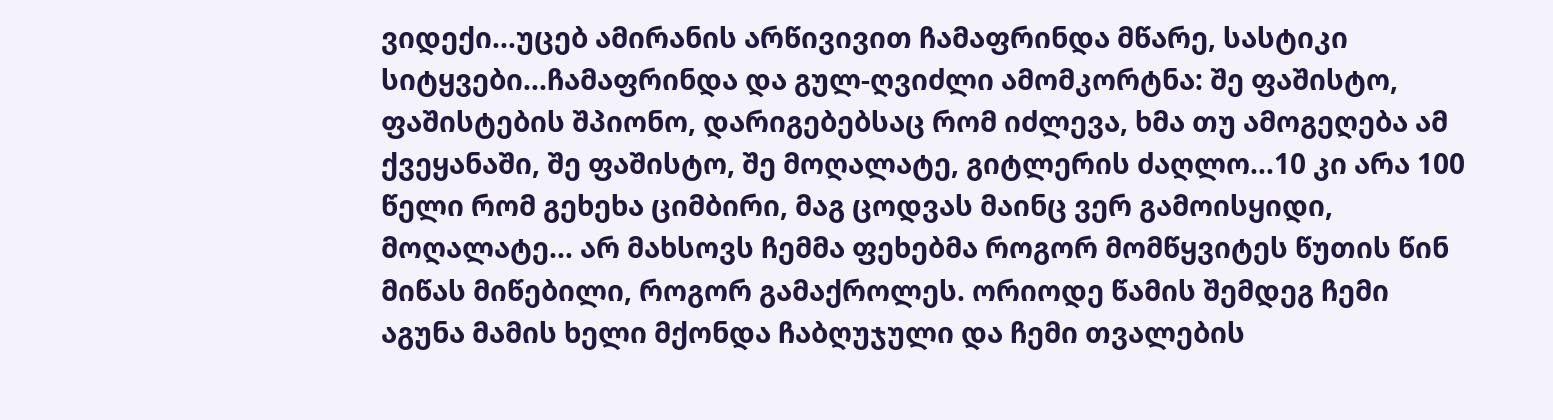ვიდექი...უცებ ამირანის არწივივით ჩამაფრინდა მწარე, სასტიკი სიტყვები...ჩამაფრინდა და გულ-ღვიძლი ამომკორტნა: შე ფაშისტო, ფაშისტების შპიონო, დარიგებებსაც რომ იძლევა, ხმა თუ ამოგეღება ამ ქვეყანაში, შე ფაშისტო, შე მოღალატე, გიტლერის ძაღლო...10 კი არა 100 წელი რომ გეხეხა ციმბირი, მაგ ცოდვას მაინც ვერ გამოისყიდი, მოღალატე... არ მახსოვს ჩემმა ფეხებმა როგორ მომწყვიტეს წუთის წინ მიწას მიწებილი, როგორ გამაქროლეს. ორიოდე წამის შემდეგ ჩემი აგუნა მამის ხელი მქონდა ჩაბღუჯული და ჩემი თვალების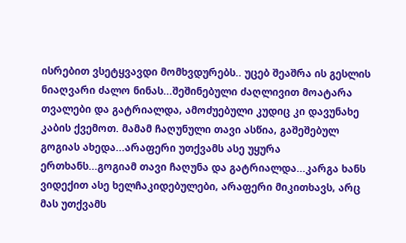ისრებით ვსეტყვავდი მომხვდურებს.. უცებ შეაშრა ის გესლის ნიაღვარი ძალო ნინას...შეშინებული ძაღლივით მოატარა თვალები და გატრიალდა, ამოძუებული კუდიც კი დავუნახე კაბის ქვემოთ. მამამ ჩაღუნული თავი ასწია, გაშეშებულ გოგიას ახედა...არაფერი უთქვამს ასე უყურა ერთხანს...გოგიამ თავი ჩაღუნა და გატრიალდა...კარგა ხანს ვიდექით ასე ხელჩაკიდებულები, არაფერი მიკითხავს, არც მას უთქვამს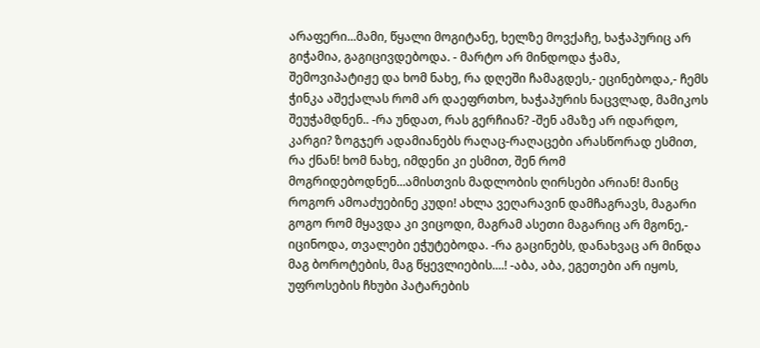არაფერი...მამი, წყალი მოგიტანე, ხელზე მოვქაჩე, ხაჭაპურიც არ გიჭამია, გაგიცივდებოდა. - მარტო არ მინდოდა ჭამა, შემოვიპატიჟე და ხომ ნახე, რა დღეში ჩამაგდეს,- ეცინებოდა,- ჩემს ჭინკა აშექალას რომ არ დაეფრთხო, ხაჭაპურის ნაცვლად, მამიკოს შეუჭამდნენ.. -რა უნდათ, რას გერჩიან? -შენ ამაზე არ იდარდო, კარგი? ზოგჯერ ადამიანებს რაღაც-რაღაცები არასწორად ესმით, რა ქნან! ხომ ნახე, იმდენი კი ესმით, შენ რომ მოგრიდებოდნენ...ამისთვის მადლობის ღირსები არიან! მაინც როგორ ამოაძუებინე კუდი! ახლა ვეღარავინ დამჩაგრავს, მაგარი გოგო რომ მყავდა კი ვიცოდი, მაგრამ ასეთი მაგარიც არ მგონე,- იცინოდა, თვალები ეჭუტებოდა. -რა გაცინებს, დანახვაც არ მინდა მაგ ბოროტების, მაგ წყევლიების....! -აბა, აბა, ეგეთები არ იყოს, უფროსების ჩხუბი პატარების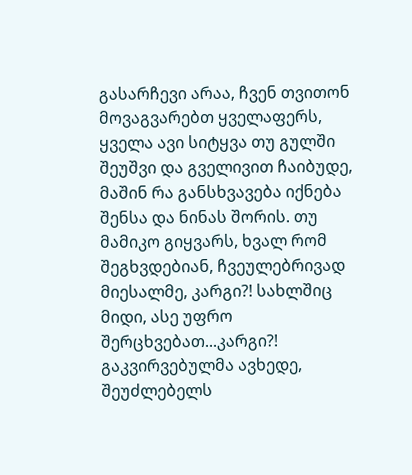გასარჩევი არაა, ჩვენ თვითონ მოვაგვარებთ ყველაფერს, ყველა ავი სიტყვა თუ გულში შეუშვი და გველივით ჩაიბუდე, მაშინ რა განსხვავება იქნება შენსა და ნინას შორის. თუ მამიკო გიყვარს, ხვალ რომ შეგხვდებიან, ჩვეულებრივად მიესალმე, კარგი?! სახლშიც მიდი, ასე უფრო შერცხვებათ...კარგი?! გაკვირვებულმა ავხედე, შეუძლებელს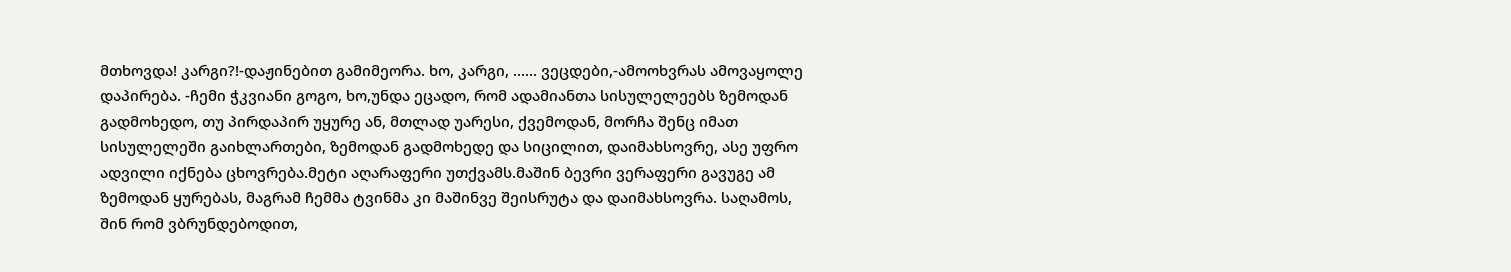მთხოვდა! კარგი?!-დაჟინებით გამიმეორა. ხო, კარგი, ...... ვეცდები,-ამოოხვრას ამოვაყოლე დაპირება. -ჩემი ჭკვიანი გოგო, ხო,უნდა ეცადო, რომ ადამიანთა სისულელეებს ზემოდან გადმოხედო, თუ პირდაპირ უყურე ან, მთლად უარესი, ქვემოდან, მორჩა შენც იმათ სისულელეში გაიხლართები, ზემოდან გადმოხედე და სიცილით, დაიმახსოვრე, ასე უფრო ადვილი იქნება ცხოვრება.მეტი აღარაფერი უთქვამს.მაშინ ბევრი ვერაფერი გავუგე ამ ზემოდან ყურებას, მაგრამ ჩემმა ტვინმა კი მაშინვე შეისრუტა და დაიმახსოვრა. საღამოს, შინ რომ ვბრუნდებოდით,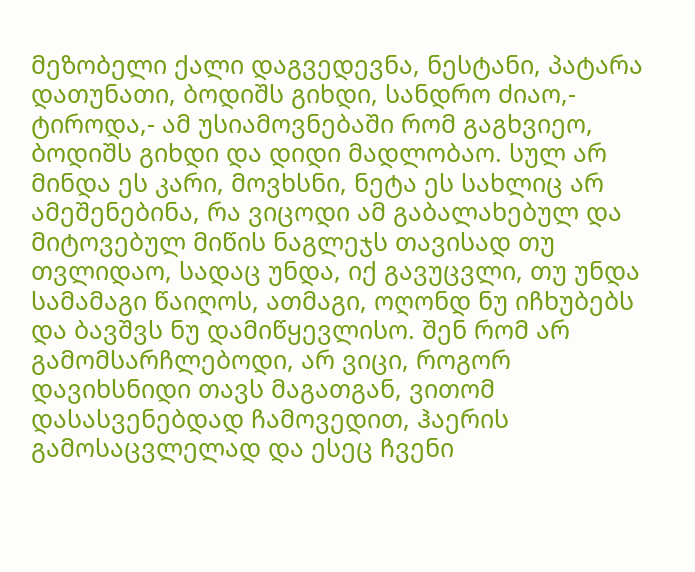მეზობელი ქალი დაგვედევნა, ნესტანი, პატარა დათუნათი, ბოდიშს გიხდი, სანდრო ძიაო,- ტიროდა,- ამ უსიამოვნებაში რომ გაგხვიეო, ბოდიშს გიხდი და დიდი მადლობაო. სულ არ მინდა ეს კარი, მოვხსნი, ნეტა ეს სახლიც არ ამეშენებინა, რა ვიცოდი ამ გაბალახებულ და მიტოვებულ მიწის ნაგლეჯს თავისად თუ თვლიდაო, სადაც უნდა, იქ გავუცვლი, თუ უნდა სამამაგი წაიღოს, ათმაგი, ოღონდ ნუ იჩხუბებს და ბავშვს ნუ დამიწყევლისო. შენ რომ არ გამომსარჩლებოდი, არ ვიცი, როგორ დავიხსნიდი თავს მაგათგან, ვითომ დასასვენებდად ჩამოვედით, ჰაერის გამოსაცვლელად და ესეც ჩვენი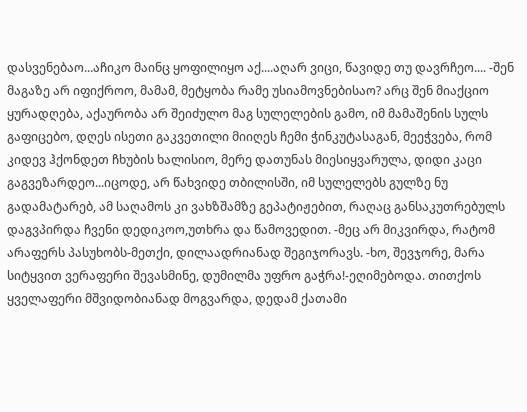დასვენებაო...აჩიკო მაინც ყოფილიყო აქ....აღარ ვიცი, წავიდე თუ დავრჩეო.... -შენ მაგაზე არ იფიქროო, მამამ, მეტყობა რამე უსიამოვნებისაო? არც შენ მიაქციო ყურადღება, აქაურობა არ შეიძულო მაგ სულელების გამო, იმ მამაშენის სულს გაფიცებო, დღეს ისეთი გაკვეთილი მიიღეს ჩემი ჭინკუტასაგან, მეეჭვება, რომ კიდევ ჰქონდეთ ჩხუბის ხალისიო, მერე დათუნას მიესიყვარულა, დიდი კაცი გაგვეზარდეო...იცოდე, არ წახვიდე თბილისში, იმ სულელებს გულზე ნუ გადამატარებ, ამ საღამოს კი ვახზშამზე გეპატიჟებით, რაღაც განსაკუთრებულს დაგვპირდა ჩვენი დედიკოო,უთხრა და წამოვედით. -მეც არ მიკვირდა, რატომ არაფერს პასუხობს-მეთქი, დილაადრიანად შეგიჯორავს. -ხო, შევჯორე, მარა სიტყვით ვერაფერი შევასმინე, დუმილმა უფრო გაჭრა!-ეღიმებოდა. თითქოს ყველაფერი მშვიდობიანად მოგვარდა, დედამ ქათამი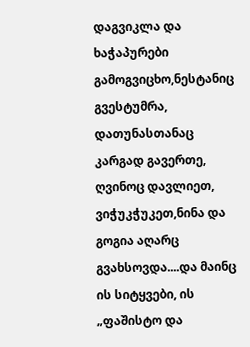დაგვიკლა და ხაჭაპურები გამოგვიცხო,ნესტანიც გვესტუმრა, დათუნასთანაც კარგად გავერთე, ღვინოც დავლიეთ, ვიჭუკჭუკეთ,ნინა და გოგია აღარც გვახსოვდა....და მაინც ის სიტყვები, ის „ფაშისტო და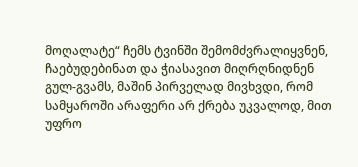მოღალატე“ ჩემს ტვინში შემომძვრალიყვნენ, ჩაებუდებინათ და ჭიასავით მიღრღნიდნენ გულ-გვამს, მაშინ პირველად მივხვდი, რომ სამყაროში არაფერი არ ქრება უკვალოდ, მით უფრო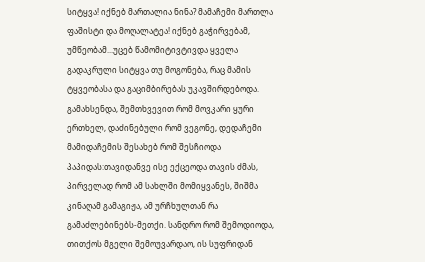სიტყვა! იქნებ მართალია ნინა? მამაჩემი მართლა ფაშისტი და მოღალატეა! იქნებ გაჭირვებამ, უმწეობამ...უცებ წამომიტივტივდა ყველა გადაკრული სიტყვა თუ მოგონება, რაც მამის ტყვეობასა და გაციმბირებას უკავშირდებოდა. გამახსენდა, შემთხვევით რომ მოვკარი ყური ერთხელ, დაძინებული რომ ვეგონე, დედაჩემი მამიდაჩემის შესახებ რომ შესჩიოდა პაპიდას:თავიდანვე ისე ექცეოდა თავის ძმას, პირველად რომ ამ სახლში მომიყვანეს, შიშმა კინაღამ გამაგიჟა, ამ ურჩხულთან რა გამაძლებინებს-მეთქი. სანდრო რომ შემოდიოდა, თითქოს მგელი შემოუვარდაო, ის სუფრიდან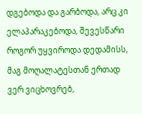დგებოდა და გარბოდა, არც კი ელაპარაკებოდა, შევესწარი როგორ უყვიროდა დედამისს, მაგ მოღალატესთან ერთად ვერ ვიცხოვრებ,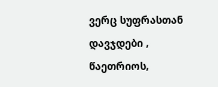ვერც სუფრასთან დავჯდები , წაეთრიოს,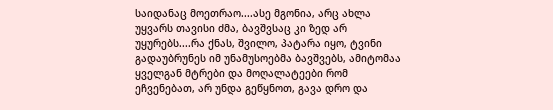საიდანაც მოეთრაო....ასე მგონია, არც ახლა უყვარს თავისი ძმა, ბავშვსაც კი ზედ არ უყურებს....რა ქნას, შვილო, პატარა იყო, ტვინი გადაუბრუნეს იმ უნამუსოებმა ბავშვებს, ამიტომაა ყველგან მტრები და მოღალატეები რომ ეჩვენებათ, არ უნდა გეწყნოთ, გავა დრო და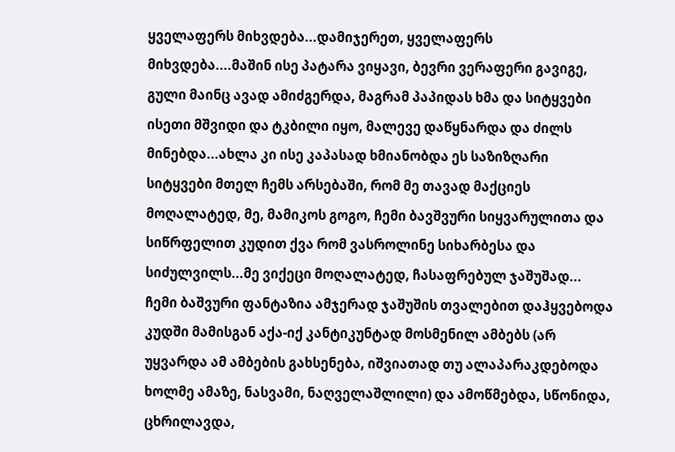ყველაფერს მიხვდება...დამიჯერეთ, ყველაფერს მიხვდება....მაშინ ისე პატარა ვიყავი, ბევრი ვერაფერი გავიგე, გული მაინც ავად ამიძგერდა, მაგრამ პაპიდას ხმა და სიტყვები ისეთი მშვიდი და ტკბილი იყო, მალევე დაწყნარდა და ძილს მინებდა...ახლა კი ისე კაპასად ხმიანობდა ეს საზიზღარი სიტყვები მთელ ჩემს არსებაში, რომ მე თავად მაქციეს მოღალატედ, მე, მამიკოს გოგო, ჩემი ბავშვური სიყვარულითა და სიწრფელით კუდით ქვა რომ ვასროლინე სიხარბესა და სიძულვილს...მე ვიქეცი მოღალატედ, ჩასაფრებულ ჯაშუშად... ჩემი ბაშვური ფანტაზია ამჯერად ჯაშუშის თვალებით დაჰყვებოდა კუდში მამისგან აქა-იქ კანტიკუნტად მოსმენილ ამბებს (არ უყვარდა ამ ამბების გახსენება, იშვიათად თუ ალაპარაკდებოდა ხოლმე ამაზე, ნასვამი, ნაღველაშლილი) და ამოწმებდა, სწონიდა, ცხრილავდა,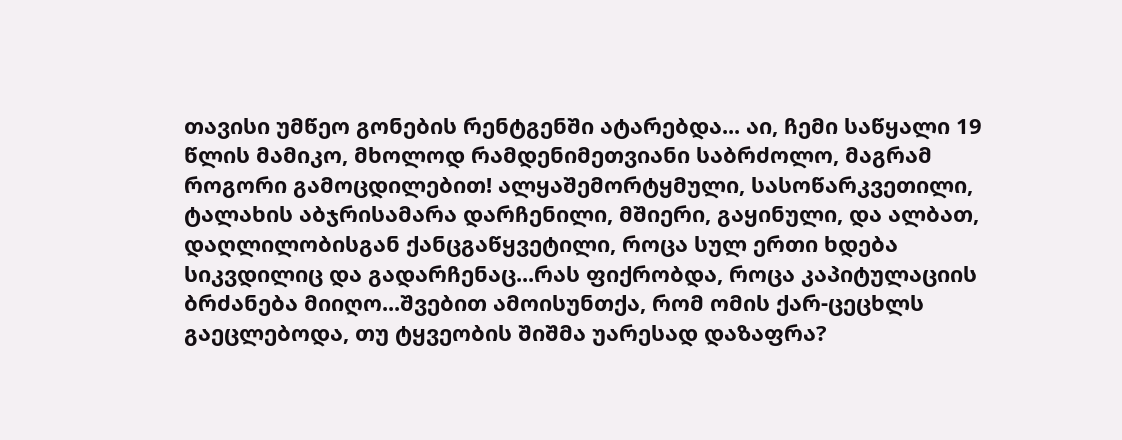თავისი უმწეო გონების რენტგენში ატარებდა... აი, ჩემი საწყალი 19 წლის მამიკო, მხოლოდ რამდენიმეთვიანი საბრძოლო, მაგრამ როგორი გამოცდილებით! ალყაშემორტყმული, სასოწარკვეთილი, ტალახის აბჯრისამარა დარჩენილი, მშიერი, გაყინული, და ალბათ, დაღლილობისგან ქანცგაწყვეტილი, როცა სულ ერთი ხდება სიკვდილიც და გადარჩენაც...რას ფიქრობდა, როცა კაპიტულაციის ბრძანება მიიღო...შვებით ამოისუნთქა, რომ ომის ქარ-ცეცხლს გაეცლებოდა, თუ ტყვეობის შიშმა უარესად დაზაფრა?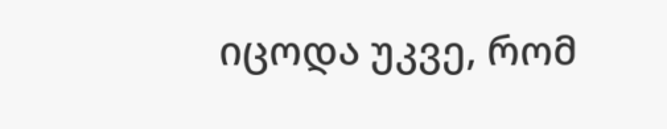იცოდა უკვე, რომ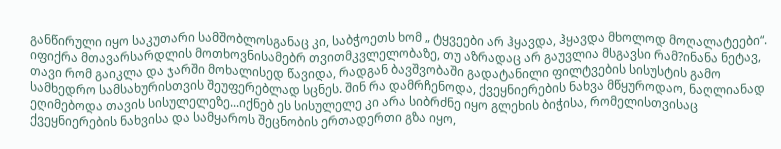განწირული იყო საკუთარი სამშობლოსგანაც კი, საბჭოეთს ხომ „ ტყვეები არ ჰყავდა, ჰყავდა მხოლოდ მოღალატეები“. იფიქრა მთავარსარდლის მოთხოვნისამებრ თვითმკვლელობაზე, თუ აზრადაც არ გაუვლია მსგავსი რამ?ინანა ნეტავ, თავი რომ გაიკლა და ჯარში მოხალისედ წავიდა, რადგან ბავშვობაში გადატანილი ფილტვების სისუსტის გამო სამხედრო სამსახურისთვის შეუფერებლად სცნეს. შინ რა დამრჩენოდა, ქვეყნიერების ნახვა მწყუროდაო, ნაღლიანად ეღიმებოდა თავის სისულელეზე...იქნებ ეს სისულელე კი არა სიბრძნე იყო გლეხის ბიჭისა, რომელისთვისაც ქვეყნიერების ნახვისა და სამყაროს შეცნობის ერთადერთი გზა იყო,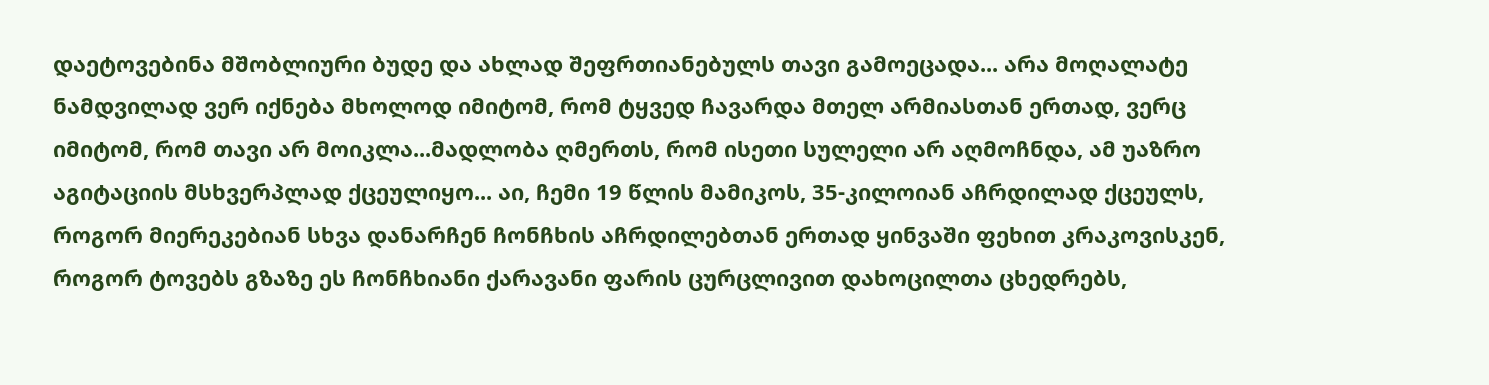დაეტოვებინა მშობლიური ბუდე და ახლად შეფრთიანებულს თავი გამოეცადა... არა მოღალატე ნამდვილად ვერ იქნება მხოლოდ იმიტომ, რომ ტყვედ ჩავარდა მთელ არმიასთან ერთად, ვერც იმიტომ, რომ თავი არ მოიკლა...მადლობა ღმერთს, რომ ისეთი სულელი არ აღმოჩნდა, ამ უაზრო აგიტაციის მსხვერპლად ქცეულიყო... აი, ჩემი 19 წლის მამიკოს, 35-კილოიან აჩრდილად ქცეულს, როგორ მიერეკებიან სხვა დანარჩენ ჩონჩხის აჩრდილებთან ერთად ყინვაში ფეხით კრაკოვისკენ, როგორ ტოვებს გზაზე ეს ჩონჩხიანი ქარავანი ფარის ცურცლივით დახოცილთა ცხედრებს,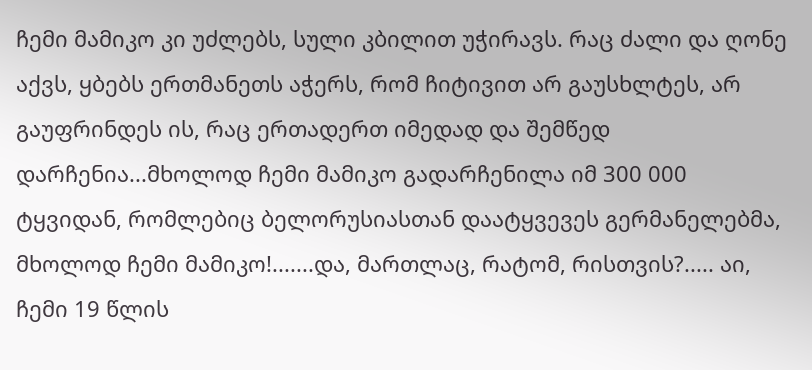ჩემი მამიკო კი უძლებს, სული კბილით უჭირავს. რაც ძალი და ღონე აქვს, ყბებს ერთმანეთს აჭერს, რომ ჩიტივით არ გაუსხლტეს, არ გაუფრინდეს ის, რაც ერთადერთ იმედად და შემწედ დარჩენია...მხოლოდ ჩემი მამიკო გადარჩენილა იმ 300 000 ტყვიდან, რომლებიც ბელორუსიასთან დაატყვევეს გერმანელებმა, მხოლოდ ჩემი მამიკო!.......და, მართლაც, რატომ, რისთვის?..... აი, ჩემი 19 წლის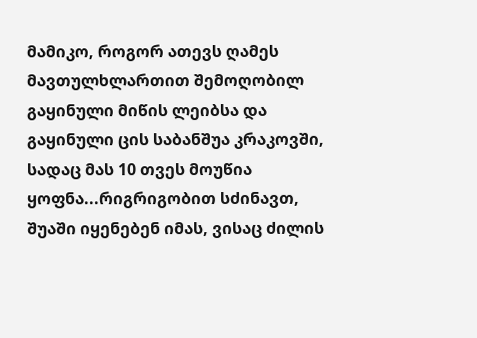მამიკო, როგორ ათევს ღამეს მავთულხლართით შემოღობილ გაყინული მიწის ლეიბსა და გაყინული ცის საბანშუა კრაკოვში, სადაც მას 10 თვეს მოუწია ყოფნა...რიგრიგობით სძინავთ, შუაში იყენებენ იმას, ვისაც ძილის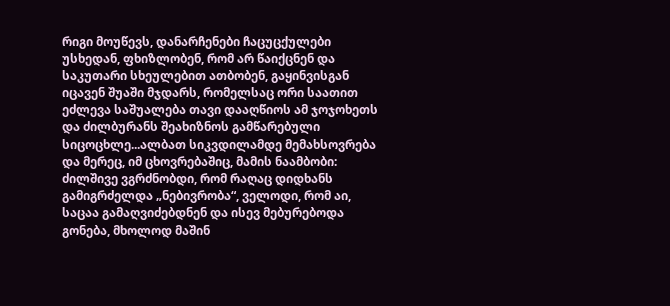რიგი მოუწევს, დანარჩენები ჩაცუცქულები უსხედან, ფხიზლობენ, რომ არ წაიქცნენ და საკუთარი სხეულებით ათბობენ, გაყინვისგან იცავენ შუაში მჯდარს, რომელსაც ორი საათით ეძლევა საშუალება თავი დააღწიოს ამ ჯოჯოხეთს და ძილბურანს შეახიზნოს გამწარებული სიცოცხლე...ალბათ სიკვდილამდე მემახსოვრება და მერეც, იმ ცხოვრებაშიც, მამის ნაამბობი: ძილშივე ვგრძნობდი, რომ რაღაც დიდხანს გამიგრძელდა „ნებივრობა“, ველოდი, რომ აი, საცაა გამაღვიძებდნენ და ისევ მებურებოდა გონება, მხოლოდ მაშინ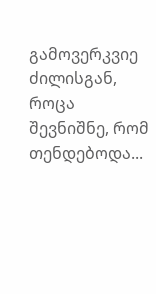გამოვერკვიე ძილისგან, როცა შევნიშნე, რომ თენდებოდა...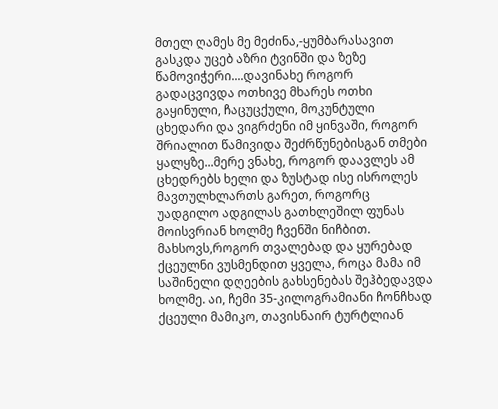მთელ ღამეს მე მეძინა,-ყუმბარასავით გასკდა უცებ აზრი ტვინში და ზეზე წამოვიჭერი....დავინახე როგორ გადაცვივდა ოთხივე მხარეს ოთხი გაყინული, ჩაცუცქული, მოკუნტული ცხედარი და ვიგრძენი იმ ყინვაში, როგორ შრიალით წამივიდა შეძრწუნებისგან თმები ყალყზე...მერე ვნახე, როგორ დაავლეს ამ ცხედრებს ხელი და ზუსტად ისე ისროლეს მავთულხლართს გარეთ, როგორც უადგილო ადგილას გათხლეშილ ფუნას მოისვრიან ხოლმე ჩვენში ნიჩბით. მახსოვს,როგორ თვალებად და ყურებად ქცეულნი ვუსმენდით ყველა, როცა მამა იმ საშინელი დღეების გახსენებას შეჰბედავდა ხოლმე. აი, ჩემი 35-კილოგრამიანი ჩონჩხად ქცეული მამიკო, თავისნაირ ტურტლიან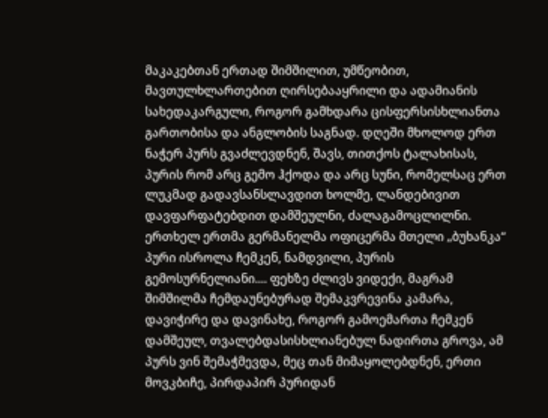მაკაკებთან ერთად შიმშილით, უმწეობით, მავთულხლართებით ღირსებააყრილი და ადამიანის სახედაკარგული, როგორ გამხდარა ცისფერსისხლიანთა გართობისა და ანგლობის საგნად. დღეში მხოლოდ ერთ ნაჭერ პურს გვაძლევდნენ, შავს, თითქოს ტალახისას, პურის რომ არც გემო ჰქოდა და არც სუნი, რომელსაც ერთ ლუკმად გადავსანსლავდით ხოლმე, ლანდებივით დავფარფატებდით დამშეულნი, ძალაგამოცლილნი. ერთხელ ერთმა გერმანელმა ოფიცერმა მთელი „ბუხანკა“ პური ისროლა ჩემკენ, ნამდვილი, პურის გემოსურნელიანი.... ფეხზე ძლივს ვიდექი, მაგრამ შიმშილმა ჩემდაუნებურად შემაკვრევინა კამარა, დავიჭირე და დავინახე, როგორ გამოემართა ჩემკენ დამშეულ, თვალებდასისხლიანებულ ნადირთა გროვა, ამ პურს ვინ შემაჭმევდა, მეც თან მიმაყოლებდნენ, ერთი მოვკბიჩე, პირდაპირ პურიდან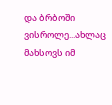და ბრბოში ვისროლე...ახლაც მახსოვს იმ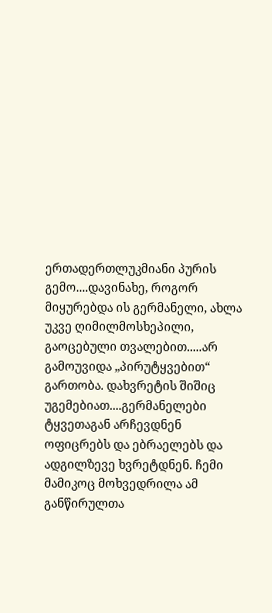ერთადერთლუკმიანი პურის გემო....დავინახე, როგორ მიყურებდა ის გერმანელი, ახლა უკვე ღიმილმოსხეპილი, გაოცებული თვალებით.....არ გამოუვიდა „პირუტყვებით“ გართობა. დახვრეტის შიშიც უგემებიათ....გერმანელები ტყვეთაგან არჩევდნენ ოფიცრებს და ებრაელებს და ადგილზევე ხვრეტდნენ. ჩემი მამიკოც მოხვედრილა ამ განწირულთა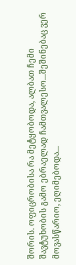შორის. ოფიცრობისა რა მეტყობოდა, ალბათ ჩემი შავტუხობის გამო ებრაელად ჩამთვალესო...შეშინებაც ვერ მოვასწარიო, ეღიმებოდა...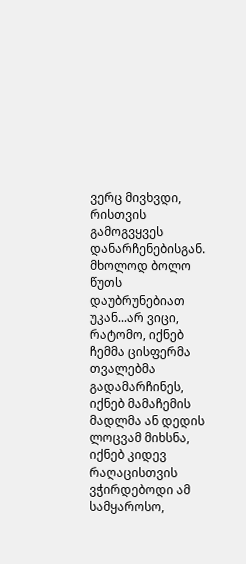ვერც მივხვდი, რისთვის გამოგვყვეს დანარჩენებისგან. მხოლოდ ბოლო წუთს დაუბრუნებიათ უკან...არ ვიცი, რატომო, იქნებ ჩემმა ცისფერმა თვალებმა გადამარჩინეს, იქნებ მამაჩემის მადლმა ან დედის ლოცვამ მიხსნა, იქნებ კიდევ რაღაცისთვის ვჭირდებოდი ამ სამყაროსო,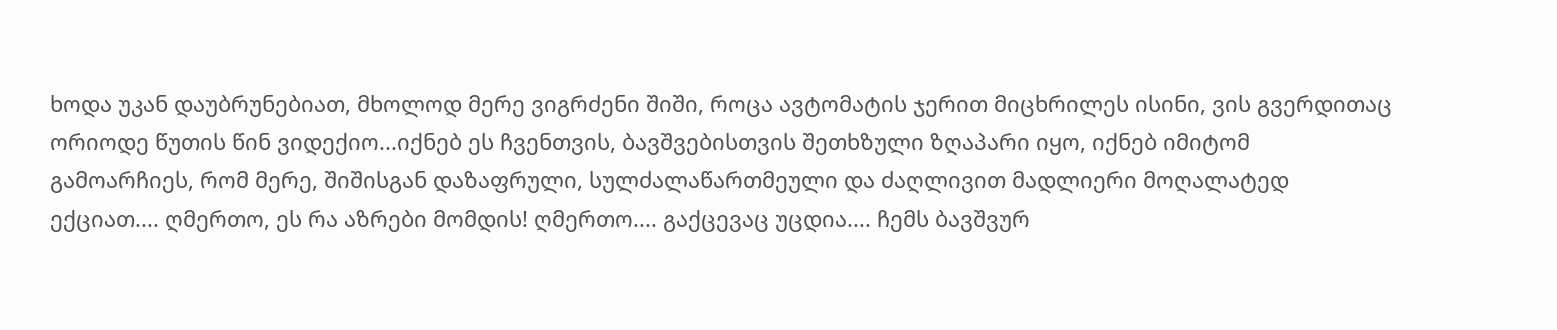ხოდა უკან დაუბრუნებიათ, მხოლოდ მერე ვიგრძენი შიში, როცა ავტომატის ჯერით მიცხრილეს ისინი, ვის გვერდითაც ორიოდე წუთის წინ ვიდექიო...იქნებ ეს ჩვენთვის, ბავშვებისთვის შეთხზული ზღაპარი იყო, იქნებ იმიტომ გამოარჩიეს, რომ მერე, შიშისგან დაზაფრული, სულძალაწართმეული და ძაღლივით მადლიერი მოღალატედ ექციათ.... ღმერთო, ეს რა აზრები მომდის! ღმერთო.... გაქცევაც უცდია.... ჩემს ბავშვურ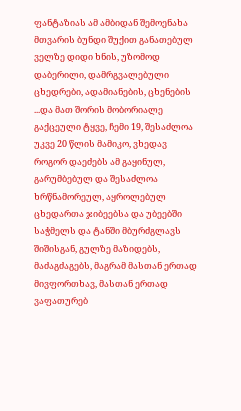ფანტაზიას ამ ამბიდან შემოენახა მთვარის ბუნდი შუქით განათებულ ველზე დიდი ხნის, უზომოდ დაბერილი, დამრგვალებული ცხედრები, ადამიანების, ცხენების ...და მათ შორის მობორიალე გაქცეული ტყვე, ჩემი 19, შესაძლოა უკვე 20 წლის მამიკო, ვხედავ როგორ დაეძებს ამ გაყინულ, გარუმბებულ და შესაძლოა ხრწნამორეულ, აყროლებულ ცხედართა ჯიბეებსა და უბეებში საჭმელს და ტანში მბურძგლავს შიშისგან, გულზე მაზიდებს, მაძაგძაგებს, მაგრამ მასთან ერთად მივფორთხავ, მასთან ერთად ვაფათურებ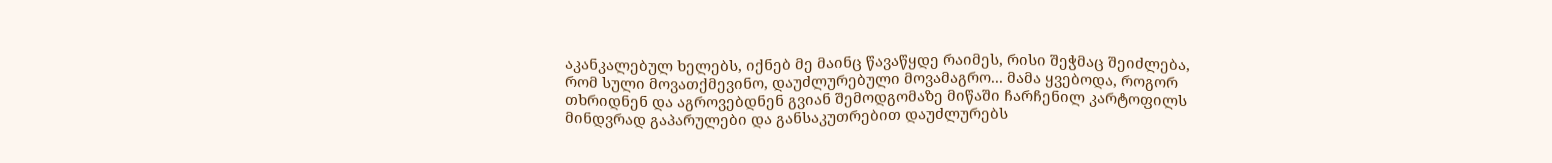აკანკალებულ ხელებს, იქნებ მე მაინც წავაწყდე რაიმეს, რისი შეჭმაც შეიძლება, რომ სული მოვათქმევინო, დაუძლურებული მოვამაგრო... მამა ყვებოდა, როგორ თხრიდნენ და აგროვებდნენ გვიან შემოდგომაზე მიწაში ჩარჩენილ კარტოფილს მინდვრად გაპარულები და განსაკუთრებით დაუძლურებს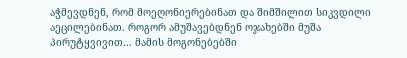აჭმევდნენ, რომ მოეღონიერებინათ და შიმშილით სიკვდილი აეცილებინათ. როგორ ამუშავებდნენ ოჯახებში მუშა პირუტყვივით... მამის მოგონებებში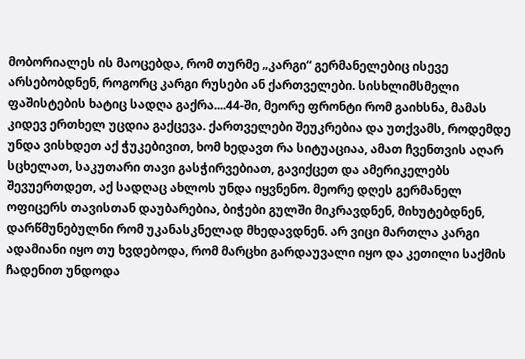მობორიალეს ის მაოცებდა, რომ თურმე „კარგი“ გერმანელებიც ისევე არსებობდნენ, როგორც კარგი რუსები ან ქართველები. სისხლიმსმელი ფაშისტების ხატიც სადღა გაქრა....44-ში, მეორე ფრონტი რომ გაიხსნა, მამას კიდევ ერთხელ უცდია გაქცევა. ქართველები შეუკრებია და უთქვამს, როდემდე უნდა ვისხდეთ აქ ჭუკებივით, ხომ ხედავთ რა სიტუაციაა, ამათ ჩვენთვის აღარ სცხელათ, საკუთარი თავი გასჭირვებიათ, გავიქცეთ და ამერიკელებს შევუერთდეთ, აქ სადღაც ახლოს უნდა იყვნენო. მეორე დღეს გერმანელ ოფიცერს თავისთან დაუბარებია, ბიჭები გულში მიკრავდნენ, მიხუტებდნენ, დარწმუნებულნი რომ უკანასკნელად მხედავდნენ. არ ვიცი მართლა კარგი ადამიანი იყო თუ ხვდებოდა, რომ მარცხი გარდაუვალი იყო და კეთილი საქმის ჩადენით უნდოდა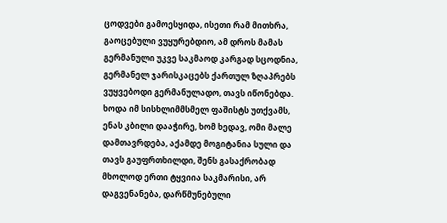ცოდვები გამოესყიდა, ისეთი რამ მითხრა, გაოცებული ვუყურებდიო, ამ დროს მამას გერმანული უკვე საკმაოდ კარგად სცოდნია, გერმანელ ჯარისკაცებს ქართულ ზღაპრებს ვუყვებოდი გერმანულადო, თავს იწონებდა. ხოდა იმ სისხლიმმსმელ ფაშისტს უთქვამს, ენას კბილი დააჭირე, ხომ ხედავ, ომი მალე დამთავრდება, აქამდე მოგიტანია სული და თავს გაუფრთხილდი, შენს გასაქრობად მხოლოდ ერთი ტყვიია საკმარისი, არ დაგვენანება, დარწმუნებული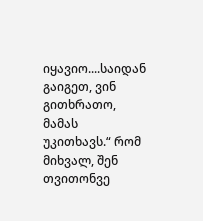იყავიო....საიდან გაიგეთ, ვინ გითხრათო, მამას უკითხავს.“ რომ მიხვალ, შენ თვითონვე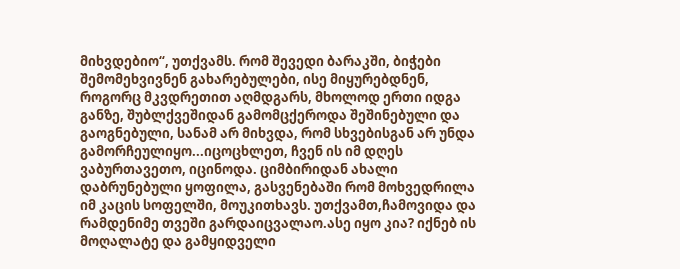მიხვდებიო“, უთქვამს. რომ შევედი ბარაკში, ბიჭები შემომეხვივნენ გახარებულები, ისე მიყურებდნენ, როგორც მკვდრეთით აღმდგარს, მხოლოდ ერთი იდგა განზე, შუბლქვეშიდან გამომცქეროდა შეშინებული და გაოგნებული, სანამ არ მიხვდა, რომ სხვებისგან არ უნდა გამორჩეულიყო...იცოცხლეთ, ჩვენ ის იმ დღეს ვაბურთავეთო, იცინოდა. ციმბირიდან ახალი დაბრუნებული ყოფილა, გასვენებაში რომ მოხვედრილა იმ კაცის სოფელში, მოუკითხავს. უთქვამთ,ჩამოვიდა და რამდენიმე თვეში გარდაიცვალაო.ასე იყო კია? იქნებ ის მოღალატე და გამყიდველი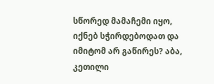სწორედ მამაჩემი იყო, იქნებ სჭირდებოდათ და იმიტომ არ გაწირეს? აბა, კეთილი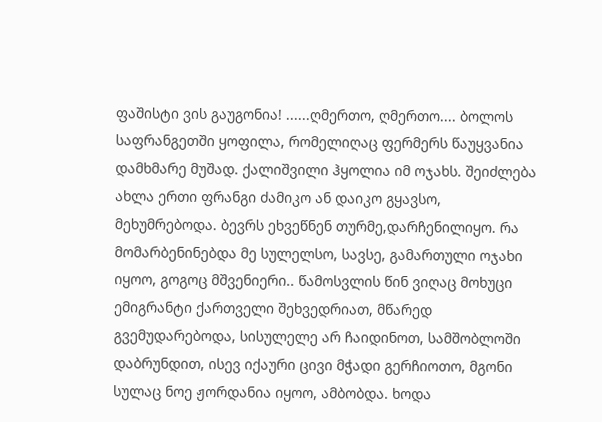ფაშისტი ვის გაუგონია! ......ღმერთო, ღმერთო.... ბოლოს საფრანგეთში ყოფილა, რომელიღაც ფერმერს წაუყვანია დამხმარე მუშად. ქალიშვილი ჰყოლია იმ ოჯახს. შეიძლება ახლა ერთი ფრანგი ძამიკო ან დაიკო გყავსო, მეხუმრებოდა. ბევრს ეხვეწნენ თურმე,დარჩენილიყო. რა მომარბენინებდა მე სულელსო, სავსე, გამართული ოჯახი იყოო, გოგოც მშვენიერი.. წამოსვლის წინ ვიღაც მოხუცი ემიგრანტი ქართველი შეხვედრიათ, მწარედ გვემუდარებოდა, სისულელე არ ჩაიდინოთ, სამშობლოში დაბრუნდით, ისევ იქაური ცივი მჭადი გერჩიოთო, მგონი სულაც ნოე ჟორდანია იყოო, ამბობდა. ხოდა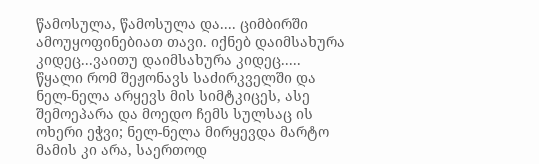წამოსულა, წამოსულა და.... ციმბირში ამოუყოფინებიათ თავი. იქნებ დაიმსახურა კიდეც...ვაითუ დაიმსახურა კიდეც..... წყალი რომ შეჟონავს საძირკველში და ნელ-ნელა არყევს მის სიმტკიცეს, ასე შემოეპარა და მოედო ჩემს სულსაც ის ოხერი ეჭვი; ნელ-ნელა მირყევდა მარტო მამის კი არა, საერთოდ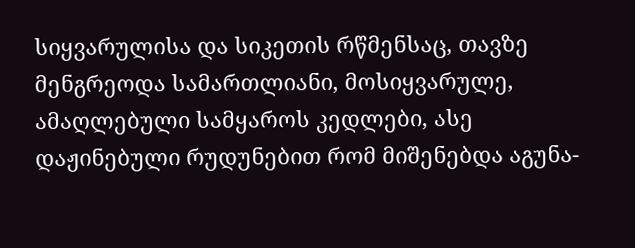სიყვარულისა და სიკეთის რწმენსაც, თავზე მენგრეოდა სამართლიანი, მოსიყვარულე, ამაღლებული სამყაროს კედლები, ასე დაჟინებული რუდუნებით რომ მიშენებდა აგუნა-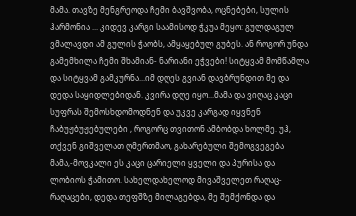მამა. თავზე მენგრეოდა ჩემი ბავშვობა, ოცნებები, სულის ჰარმონია ... კიდევ კარგი საამისოდ ჭკუა მეყო: გულდაგულ ვმალავდი ამ გულის ჭაობს, ამყაყებულ გუბეს. ან როგორ უნდა გამემხილა ჩემი შხამიან- ნარიანი ეჭვები! სიტყვამ მომწამლა და სიტყვამ გამკურნა...იმ დღეს გვიან დავბრუნდით მე და დედა საყიდლებიდან. კვირა დღე იყო...მამა და ვიღაც კაცი სუფრას შემოსხდომოდნენ და უკვე კარგად იყვნენ ჩაბუჟბუჟებულები , როგორც თვითონ ამბობდა ხოლმე. უჰ, თქვენ გიშველათ ღმერთმაო, გახარებული შემოგვეგება მამა,-მოვკალი ეს კაცი ცარიელი ყველი და პურისა და ლობიოს ჭამითო. სახელდახელოდ მივაშველეთ რაღაც-რაღაცები, დედა თეფშზე მილაგებდა, მე შემქონდა და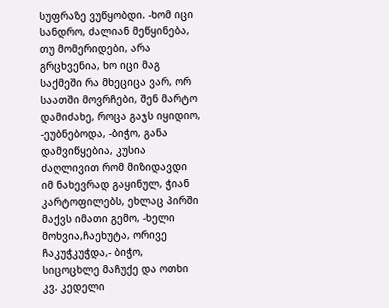სუფრაზე ვუწყობდი. -ხომ იცი სანდრო, ძალიან მეწყინება, თუ მომერიდები, არა გრცხვენია, ხო იცი მაგ საქმეში რა მხეციცა ვარ, ორ საათში მოვრჩები, შენ მარტო დამიძახე, როცა გაჯს იყიდიო, -ეუბნებოდა, -ბიჭო, განა დამვიწყებია, კუსია ძაღლივით რომ მიზიდავდი იმ ნახევრად გაყინულ, ჭიან კარტოფილებს, ეხლაც პირში მაქვს იმათი გემო, -ხელი მოხვია,ჩაეხუტა, ორივე ჩაკუჭკუჭდა,- ბიჭო, სიცოცხლე მაჩუქე და ოთხი კვ. კედელი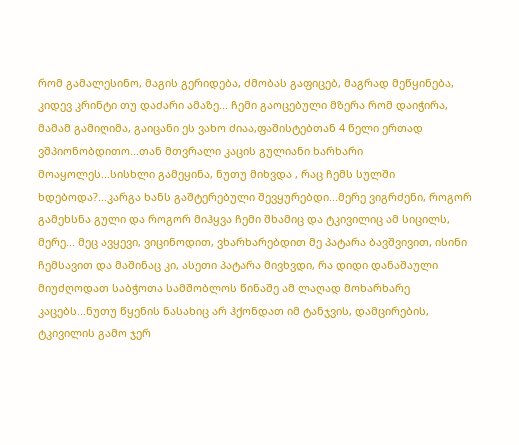რომ გამალესინო, მაგის გერიდება, ძმობას გაფიცებ, მაგრად მეწყინება, კიდევ კრინტი თუ დაძარი ამაზე... ჩემი გაოცებული მზერა რომ დაიჭირა, მამამ გამიღიმა, გაიცანი ეს ვახო ძიაა,ფაშისტებთან 4 წელი ერთად ვშპიონობდითო...თან მთვრალი კაცის გულიანი ხარხარი მოაყოლეს...სისხლი გამეყინა, ნუთუ მიხვდა , რაც ჩემს სულში ხდებოდა?...კარგა ხანს გაშტერებული შევყურებდი...მერე ვიგრძენი, როგორ გამეხსნა გული და როგორ მიჰყვა ჩემი შხამიც და ტკივილიც ამ სიცილს, მერე... მეც ავყევი, ვიცინოდით, ვხარხარებდით მე პატარა ბავშვივით, ისინი ჩემსავით და მაშინაც კი, ასეთი პატარა მივხვდი, რა დიდი დანაშაული მიუძღოდათ საბჭოთა სამშობლოს წინაშე ამ ლაღად მოხარხარე კაცებს...ნუთუ წყენის ნასახიც არ ჰქონდათ იმ ტანჯვის, დამცირების, ტკივილის გამო ჯერ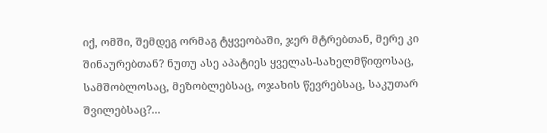იქ, ომში, შემდეგ ორმაგ ტყვეობაში, ჯერ მტრებთან, მერე კი შინაურებთან? ნუთუ ასე აპატიეს ყველას-სახელმწიფოსაც, სამშობლოსაც, მეზობლებსაც, ოჯახის წევრებსაც, საკუთარ შვილებსაც?...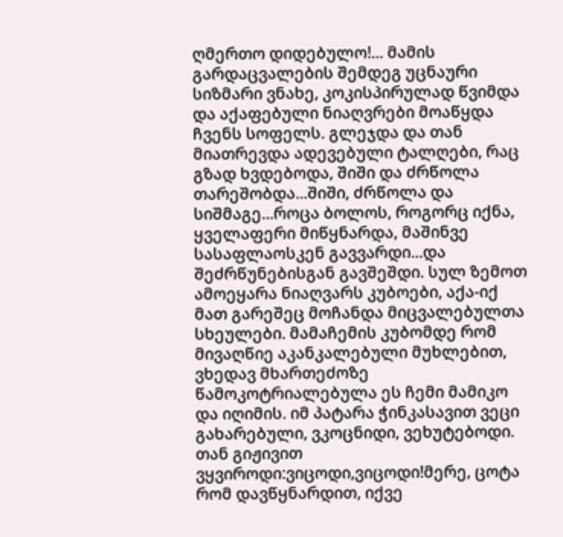ღმერთო დიდებულო!... მამის გარდაცვალების შემდეგ უცნაური სიზმარი ვნახე, კოკისპირულად წვიმდა და აქაფებული ნიაღვრები მოაწყდა ჩვენს სოფელს. გლეჯდა და თან მიათრევდა ადევებული ტალღები, რაც გზად ხვდებოდა, შიში და ძრწოლა თარეშობდა...შიში, ძრწოლა და სიშმაგე...როცა ბოლოს, როგორც იქნა, ყველაფერი მიწყნარდა, მაშინვე სასაფლაოსკენ გავვარდი...და შეძრწუნებისგან გავშეშდი. სულ ზემოთ ამოეყარა ნიაღვარს კუბოები, აქა-იქ მათ გარეშეც მოჩანდა მიცვალებულთა სხეულები. მამაჩემის კუბომდე რომ მივაღწიე აკანკალებული მუხლებით, ვხედავ მხართეძოზე წამოკოტრიალებულა ეს ჩემი მამიკო და იღიმის. იმ პატარა ჭინკასავით ვეცი გახარებული, ვკოცნიდი, ვეხუტებოდი. თან გიჟივით ვყვიროდი:ვიცოდი,ვიცოდი!მერე, ცოტა რომ დავწყნარდით, იქვე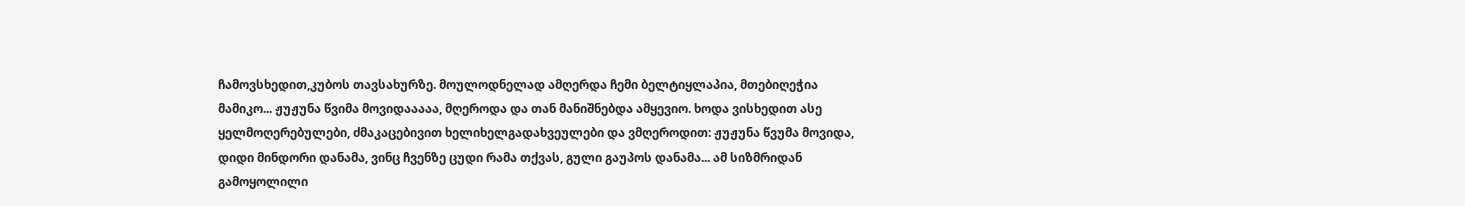ჩამოვსხედით,კუბოს თავსახურზე. მოულოდნელად ამღერდა ჩემი ბელტიყლაპია, მთებიღეჭია მამიკო... ჟუჟუნა წვიმა მოვიდააააა, მღეროდა და თან მანიშნებდა ამყევიო. ხოდა ვისხედით ასე ყელმოღერებულები, ძმაკაცებივით ხელიხელგადახვეულები და ვმღეროდით: ჟუჟუნა წვუმა მოვიდა, დიდი მინდორი დანამა, ვინც ჩვენზე ცუდი რამა თქვას, გული გაუპოს დანამა... ამ სიზმრიდან გამოყოლილი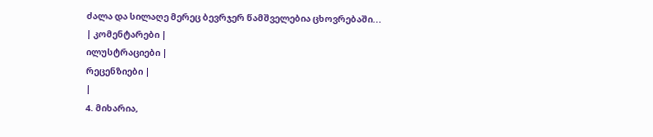ძალა და სილაღე მერეც ბევრჯერ წამშველებია ცხოვრებაში...
| კომენტარები |
ილუსტრაციები |
რეცენზიები |
|
4. მიხარია,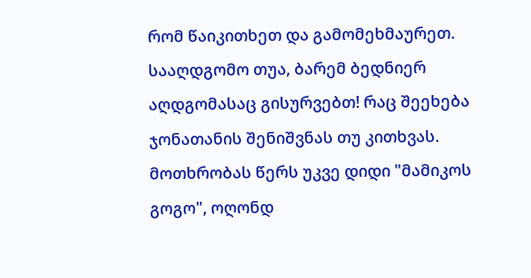რომ წაიკითხეთ და გამომეხმაურეთ. სააღდგომო თუა, ბარემ ბედნიერ აღდგომასაც გისურვებთ! რაც შეეხება ჯონათანის შენიშვნას თუ კითხვას. მოთხრობას წერს უკვე დიდი "მამიკოს გოგო", ოღონდ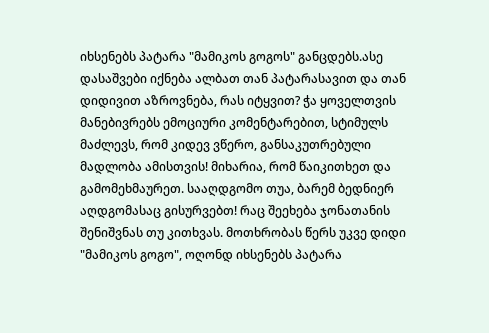იხსენებს პატარა "მამიკოს გოგოს" განცდებს.ასე დასაშვები იქნება ალბათ თან პატარასავით და თან დიდივით აზროვნება, რას იტყვით? ჭა ყოველთვის მანებივრებს ემოციური კომენტარებით, სტიმულს მაძლევს, რომ კიდევ ვწერო, განსაკუთრებული მადლობა ამისთვის! მიხარია, რომ წაიკითხეთ და გამომეხმაურეთ. სააღდგომო თუა, ბარემ ბედნიერ აღდგომასაც გისურვებთ! რაც შეეხება ჯონათანის შენიშვნას თუ კითხვას. მოთხრობას წერს უკვე დიდი "მამიკოს გოგო", ოღონდ იხსენებს პატარა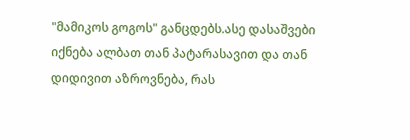"მამიკოს გოგოს" განცდებს.ასე დასაშვები იქნება ალბათ თან პატარასავით და თან დიდივით აზროვნება, რას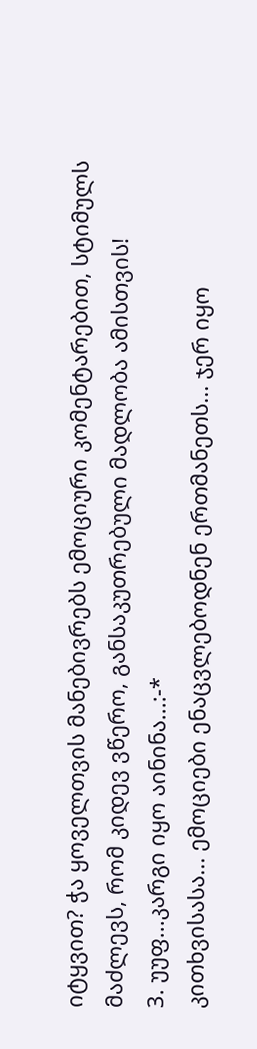იტყვით? ჭა ყოველთვის მანებივრებს ემოციური კომენტარებით, სტიმულს მაძლევს, რომ კიდევ ვწერო, განსაკუთრებული მადლობა ამისთვის!
3. უუფ...კარგი იყო აინინა...:-*
კითხვისასა... ემოციები ენაცვლებოდნენ ერთმანეთს... ჯერ იყო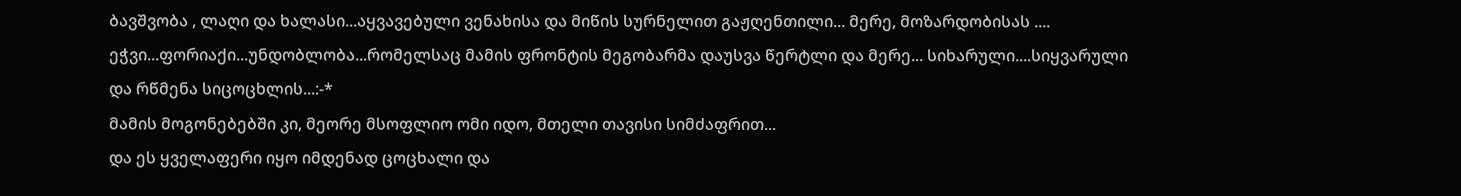ბავშვობა , ლაღი და ხალასი...აყვავებული ვენახისა და მიწის სურნელით გაჟღენთილი... მერე, მოზარდობისას .... ეჭვი...ფორიაქი...უნდობლობა...რომელსაც მამის ფრონტის მეგობარმა დაუსვა წერტლი და მერე... სიხარული....სიყვარული და რწმენა სიცოცხლის...:-*
მამის მოგონებებში კი, მეორე მსოფლიო ომი იდო, მთელი თავისი სიმძაფრით...
და ეს ყველაფერი იყო იმდენად ცოცხალი და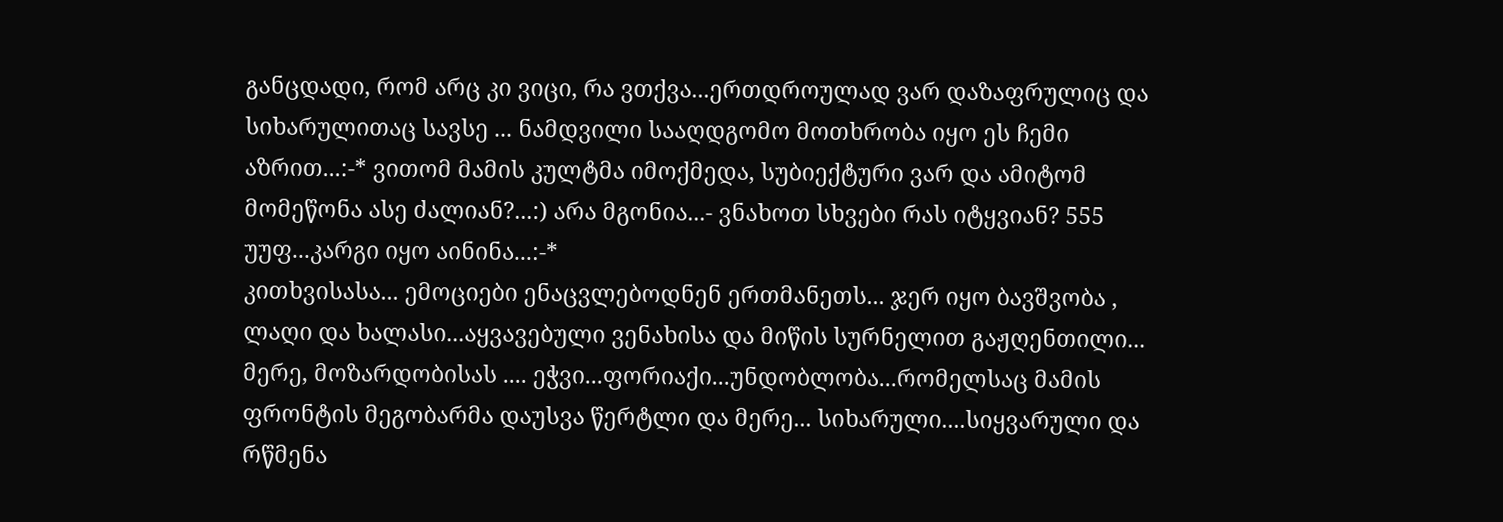განცდადი, რომ არც კი ვიცი, რა ვთქვა...ერთდროულად ვარ დაზაფრულიც და სიხარულითაც სავსე ... ნამდვილი სააღდგომო მოთხრობა იყო ეს ჩემი აზრით...:-* ვითომ მამის კულტმა იმოქმედა, სუბიექტური ვარ და ამიტომ მომეწონა ასე ძალიან?...:) არა მგონია...- ვნახოთ სხვები რას იტყვიან? 555
უუფ...კარგი იყო აინინა...:-*
კითხვისასა... ემოციები ენაცვლებოდნენ ერთმანეთს... ჯერ იყო ბავშვობა , ლაღი და ხალასი...აყვავებული ვენახისა და მიწის სურნელით გაჟღენთილი... მერე, მოზარდობისას .... ეჭვი...ფორიაქი...უნდობლობა...რომელსაც მამის ფრონტის მეგობარმა დაუსვა წერტლი და მერე... სიხარული....სიყვარული და რწმენა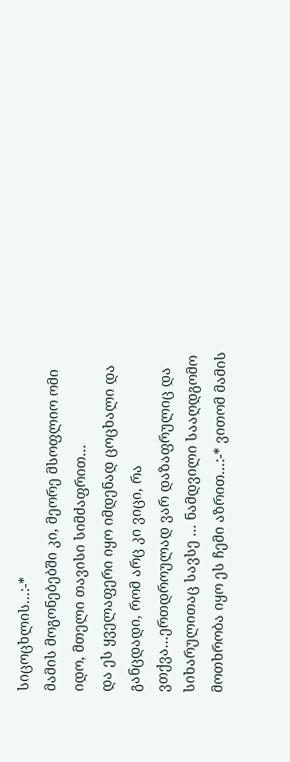სიცოცხლის...:-*
მამის მოგონებებში კი, მეორე მსოფლიო ომი იდო, მთელი თავისი სიმძაფრით...
და ეს ყველაფერი იყო იმდენად ცოცხალი და განცდადი, რომ არც კი ვიცი, რა ვთქვა...ერთდროულად ვარ დაზაფრულიც და სიხარულითაც სავსე ... ნამდვილი სააღდგომო მოთხრობა იყო ეს ჩემი აზრით...:-* ვითომ მამის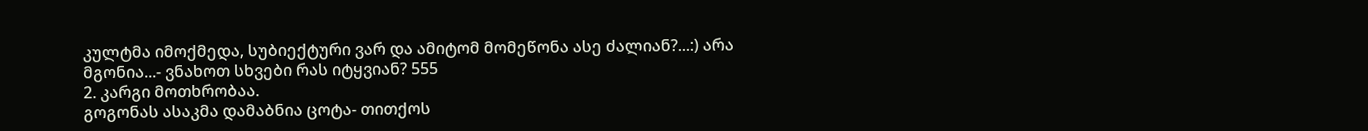კულტმა იმოქმედა, სუბიექტური ვარ და ამიტომ მომეწონა ასე ძალიან?...:) არა მგონია...- ვნახოთ სხვები რას იტყვიან? 555
2. კარგი მოთხრობაა.
გოგონას ასაკმა დამაბნია ცოტა- თითქოს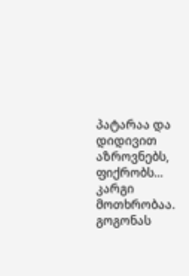პატარაა და დიდივით აზროვნებს, ფიქრობს...
კარგი მოთხრობაა.
გოგონას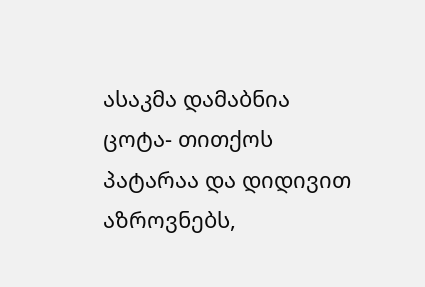ასაკმა დამაბნია ცოტა- თითქოს პატარაა და დიდივით აზროვნებს,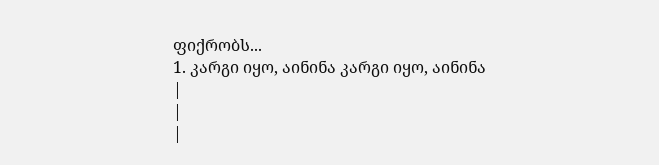ფიქრობს...
1. კარგი იყო, აინინა კარგი იყო, აინინა
|
|
|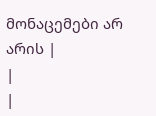მონაცემები არ არის |
|
|